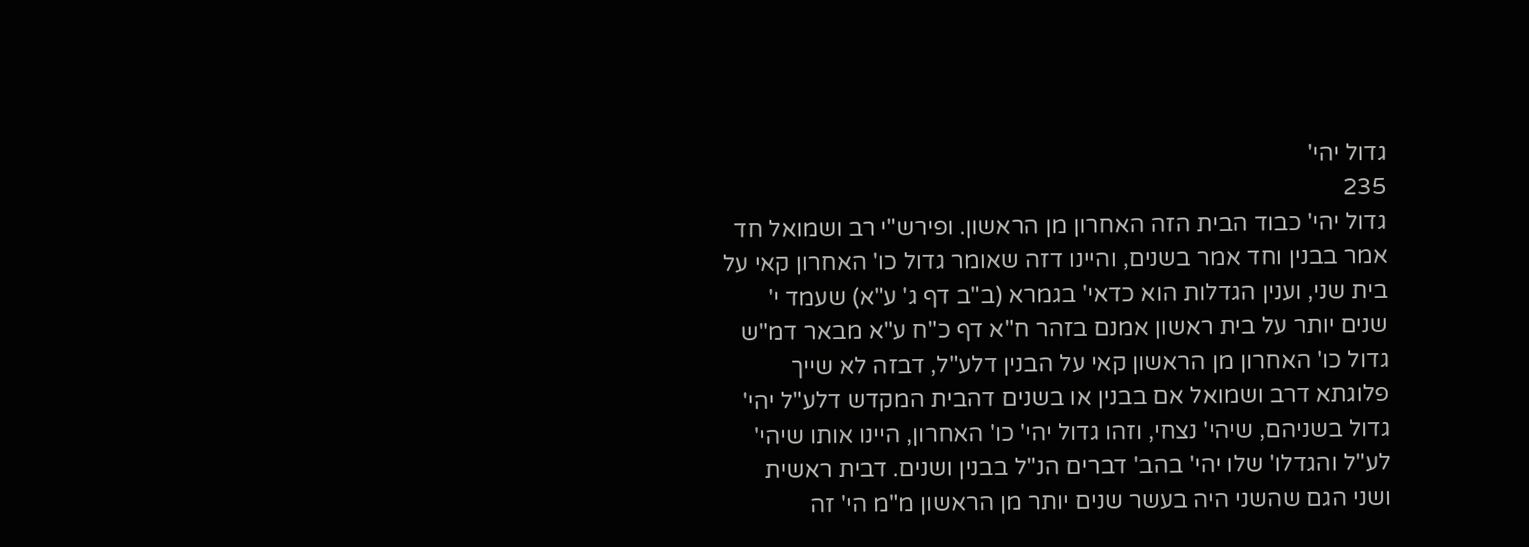גדול יהי'
235
גדול יהי' כבוד הבית הזה האחרון מן הראשון. ופירש"י רב ושמואל חד אמר בבנין וחד אמר בשנים, והיינו דזה שאומר גדול כו' האחרון קאי על בית שני, וענין הגדלות הוא כדאי' בגמרא (ב"ב דף ג' ע"א) שעמד י' שנים יותר על בית ראשון אמנם בזהר ח"א דף כ"ח ע"א מבאר דמ"ש גדול כו' האחרון מן הראשון קאי על הבנין דלע"ל, דבזה לא שייך פלוגתא דרב ושמואל אם בבנין או בשנים דהבית המקדש דלע"ל יהי' גדול בשניהם, שיהי' נצחי, וזהו גדול יהי' כו' האחרון, היינו אותו שיהי' לע"ל והגדלו' שלו יהי' בהב' דברים הנ"ל בבנין ושנים. דבית ראשית ושני הגם שהשני היה בעשר שנים יותר מן הראשון מ"מ הי' זה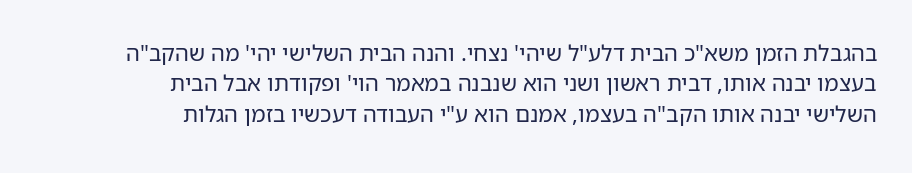בהגבלת הזמן משא"כ הבית דלע"ל שיהי' נצחי. והנה הבית השלישי יהי' מה שהקב"ה בעצמו יבנה אותו, דבית ראשון ושני הוא שנבנה במאמר הוי' ופקודתו אבל הבית השלישי יבנה אותו הקב"ה בעצמו, אמנם הוא ע"י העבודה דעכשיו בזמן הגלות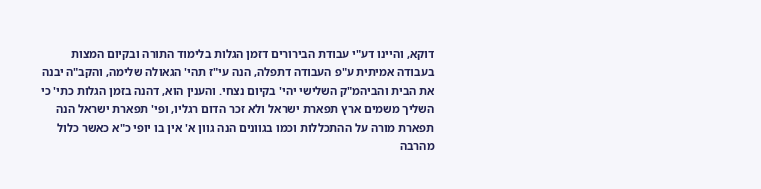דוקא, והיינו דע"י עבודת הבירורים דזמן הגלות בלימוד התורה ובקיום המצות בעבודה אמיתית ע"פ העבודה דתפלה, הנה עי"ז תהי' הגאולה שלימה, והקב"ה יבנה את הבית והביהמ"ק השלישי יהי' בקיום נצחי. והענין הוא, דהנה בזמן הגלות כתי' כי השליך משמים ארץ תפארת ישראל ולא זכר הדום רגליו, ופי' תפארת ישראל הנה תפארת מורה על ההתכללות וכמו בגוונים הנה גוון א' אין בו יופי כ"א כאשר כלול מהרבה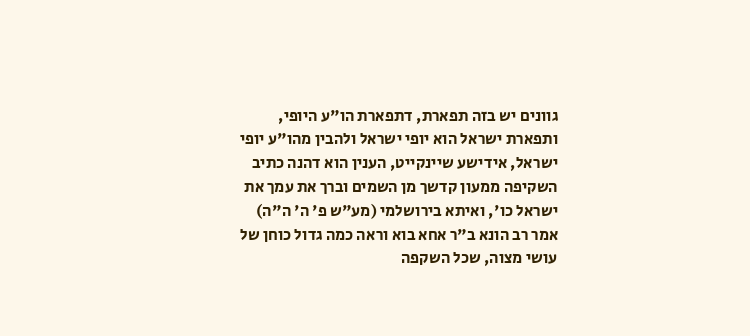גוונים יש בזה תפארת, דתפארת הו"ע היופי, ותפארת ישראל הוא יופי ישראל ולהבין מהו"ע יופי ישראל, אידישע שיינקייט, הענין הוא דהנה כתיב השקיפה ממעון קדשך מן השמים וברך את עמך את ישראל כו', ואיתא בירושלמי (מע"ש פ' ה' ה"ה) אמר רב הונא ב"ר אחא בוא וראה כמה גדול כוחן של עושי מצוה, שכל השקפה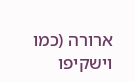ארורה (כמו וישקיפו